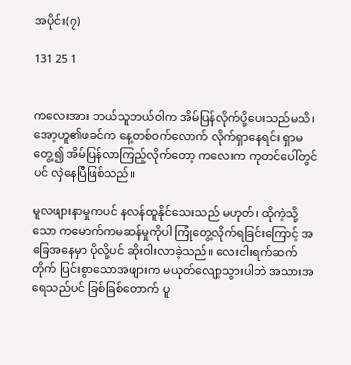အပိုင်း(၇)

131 25 1


ကလေးအား ဘယ်သူဘယ်ဝါက အိမ်ပြန်လိုက်ပို့ပေးသည်မသိ၊ အော့ဟူ၏ဖခင်က နေ့တစ်ဝက်လောက် လိုက်ရှာနေရင်း ရှာမတွေ့၍ အိမ်ပြန်လာကြည့်လိုက်တော့ ကလေးက ကုတင်ပေါ်တွင်ပင် လှဲနေပြီဖြစ်သည်။

မူလဖျားနာမှုကပင် နလန်ထူနိုင်သေးသည် မဟုတ်၊ ထိုကဲ့သို့သော ကမောက်ကမဆန်မှုကိုပါ ကြုံတွေ့လိုက်ရခြင်းကြောင့် အခြေအနေမှာ ပိုလို့ပင် ဆိုးဝါးလာခဲ့သည်။ လေးငါးရက်ဆက်တိုက် ပြင်းစွာသောအဖျားက မယုတ်လျော့သွားပါဘဲ အသားအရေသည်ပင် ခြစ်ခြစ်တောက် ပူ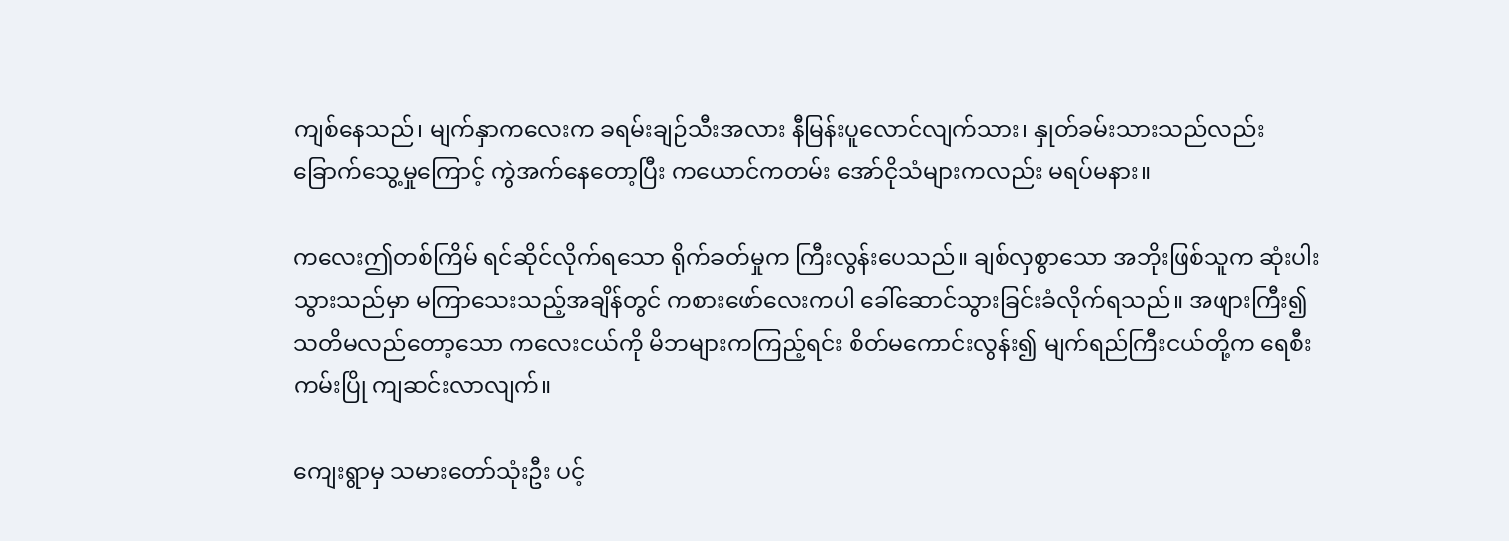ကျစ်နေသည်၊ မျက်နှာကလေးက ခရမ်းချဉ်သီးအလား နီမြန်းပူလောင်လျက်သား၊ နှုတ်ခမ်းသားသည်လည်း ခြောက်သွေ့မှုကြောင့် ကွဲအက်နေတော့ပြီး ကယောင်ကတမ်း အော်ငိုသံများကလည်း မရပ်မနား။

ကလေးဤတစ်ကြိမ် ရင်ဆိုင်လိုက်ရသော ရိုက်ခတ်မှုက ကြီးလွန်းပေသည်။ ချစ်လှစွာသော အဘိုးဖြစ်သူက ဆုံးပါးသွားသည်မှာ မကြာသေးသည့်အချိန်တွင် ကစားဖော်လေးကပါ ခေါ်ဆောင်သွားခြင်းခံလိုက်ရသည်။ အဖျားကြီး၍ သတိမလည်တော့သော ကလေးငယ်ကို မိဘများကကြည့်ရင်း စိတ်မကောင်းလွန်း၍ မျက်ရည်ကြီးငယ်တို့က ရေစီးကမ်းပြို ကျဆင်းလာလျက်။

ကျေးရွာမှ သမားတော်သုံးဦး ပင့်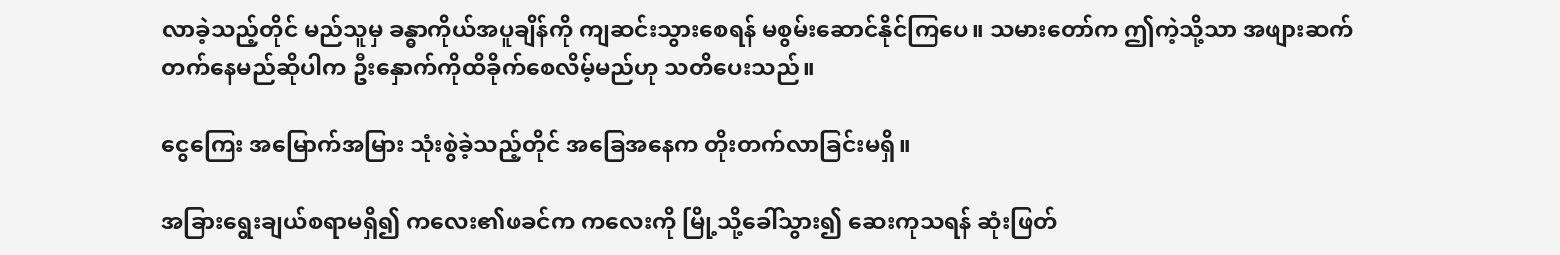လာခဲ့သည့်တိုင် မည်သူမှ ခန္ဓာကိုယ်အပူချိန်ကို ကျဆင်းသွားစေရန် မစွမ်းဆောင်နိုင်ကြပေ။ သမားတော်က ဤကဲ့သို့သာ အဖျားဆက်တက်နေမည်ဆိုပါက ဦးနှောက်ကိုထိခိုက်စေလိမ့်မည်ဟု သတိပေးသည်။

ငွေကြေး အမြောက်အမြား သုံးစွဲခဲ့သည့်တိုင် အခြေအနေက တိုးတက်လာခြင်းမရှိ။

အခြားရွေးချယ်စရာမရှိ၍ ကလေး၏ဖခင်က ကလေးကို မြို့သို့ခေါ်သွား၍ ဆေးကုသရန် ဆုံးဖြတ်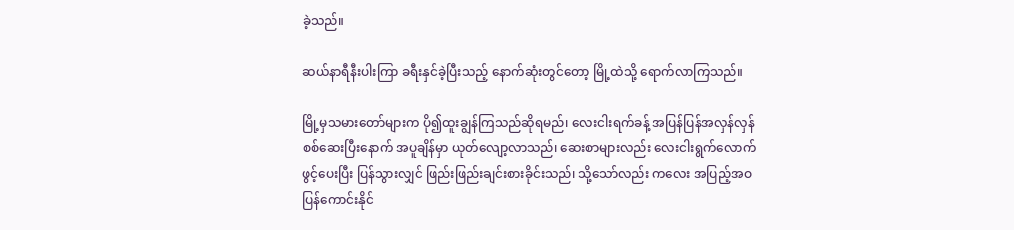ခဲ့သည်။

ဆယ်နာရီနီးပါးကြာ ခရီးနှင်ခဲ့ပြီးသည့် နောက်ဆုံးတွင်တော့ မြို့ထဲသို့ ရောက်လာကြသည်။

မြို့မှသမားတော်များက ပို၍ထူးချွန်ကြသည်ဆိုရမည်၊ လေးငါးရက်ခန့် အပြန်ပြန်အလှန်လှန် စစ်ဆေးပြီးနောက် အပူချိန်မှာ ယုတ်လျော့လာသည်၊ ဆေးစာများလည်း လေးငါးရွက်လောက်ဖွင့်ပေးပြီး ပြန်သွားလျှင် ဖြည်းဖြည်းချင်းစားခိုင်းသည်၊ သို့သော်လည်း ကလေး အပြည့်အဝ ပြန်ကောင်းနိုင်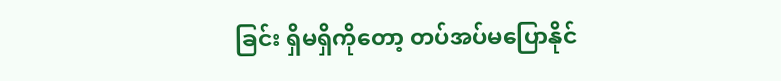ခြင်း ရှိမရှိကိုတော့ တပ်အပ်မပြောနိုင်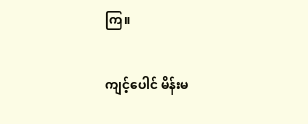ကြ။

ကျင့်ပေါင် မိန်းမ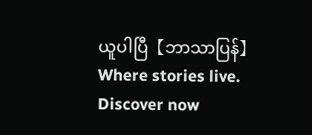ယူပါပြီ【ဘာသာပြန်】Where stories live. Discover now